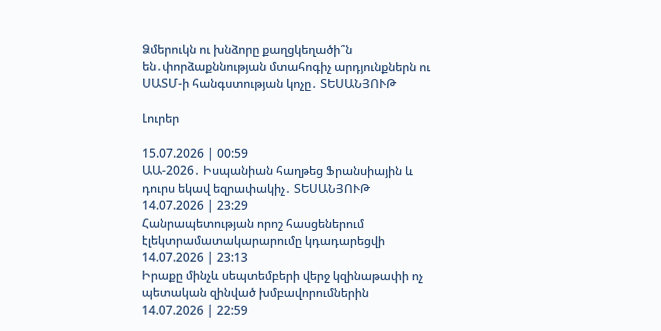Ձմերուկն ու խնձորը քաղցկեղածի՞ն են․փորձաքննության մտահոգիչ արդյունքներն ու ՍԱՏՄ-ի հանգստության կոչը․ ՏԵՍԱՆՅՈՒԹ

Լուրեր

15.07.2026 | 00:59
ԱԱ-2026․ Իսպանիան հաղթեց Ֆրանսիային և դուրս եկավ եզրափակիչ․ ՏԵՍԱՆՅՈՒԹ
14.07.2026 | 23:29
Հանրապետության որոշ հասցեներում էլեկտրամատակարարումը կդադարեցվի
14.07.2026 | 23:13
Իրաքը մինչև սեպտեմբերի վերջ կզինաթափի ոչ պետական զինված խմբավորումներին
14.07.2026 | 22:59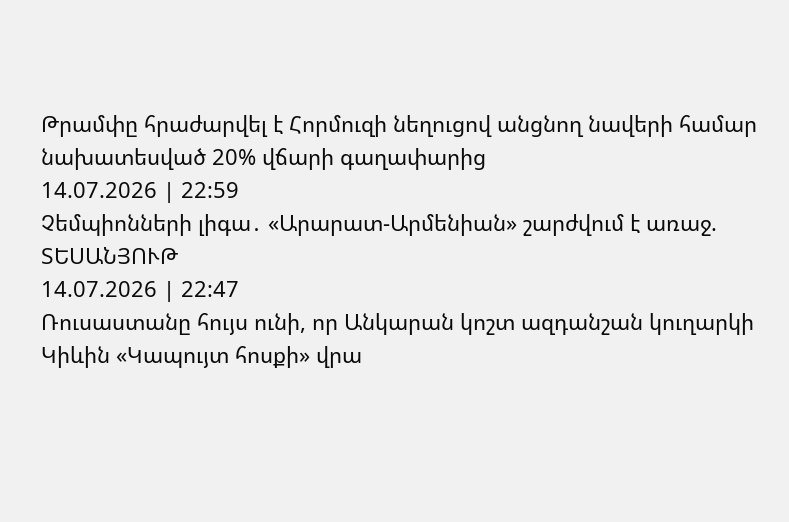Թրամփը հրաժարվել է Հորմուզի նեղուցով անցնող նավերի համար նախատեսված 20% վճարի գաղափարից
14.07.2026 | 22:59
Չեմպիոնների լիգա․ «Արարատ-Արմենիան» շարժվում է առաջ. ՏԵՍԱՆՅՈՒԹ
14.07.2026 | 22:47
Ռուսաստանը հույս ունի, որ Անկարան կոշտ ազդանշան կուղարկի Կիևին «Կապույտ հոսքի» վրա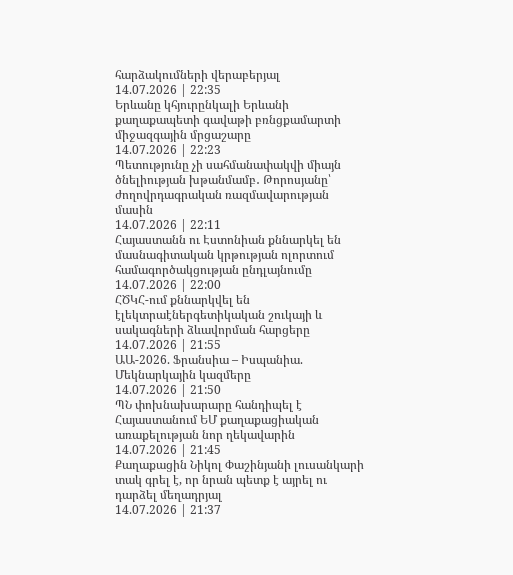հարձակումների վերաբերյալ
14.07.2026 | 22:35
Երևանը կհյուրընկալի Երևանի քաղաքապետի գավաթի բռնցքամարտի միջազգային մրցաշարը
14.07.2026 | 22:23
Պետությունը չի սահմանափակվի միայն ծնելիության խթանմամբ․ Թորոսյանը՝ ժողովրդագրական ռազմավարության մասին
14.07.2026 | 22:11
Հայաստանն ու Էստոնիան քննարկել են մասնագիտական կրթության ոլորտում համագործակցության ընդլայնումը
14.07.2026 | 22:00
ՀԾԿՀ-ում քննարկվել են էլեկտրաէներգետիկական շուկայի և սակագների ձևավորման հարցերը
14.07.2026 | 21:55
ԱԱ-2026. Ֆրանսիա – Իսպանիա. Մեկնարկային կազմերը
14.07.2026 | 21:50
ՊՆ փոխնախարարը հանդիպել է Հայաստանում ԵՄ քաղաքացիական առաքելության նոր ղեկավարին
14.07.2026 | 21:45
Քաղաքացին Նիկոլ Փաշինյանի լուսանկարի տակ գրել է, որ նրան պետք է այրել ու դարձել մեղադրյալ
14.07.2026 | 21:37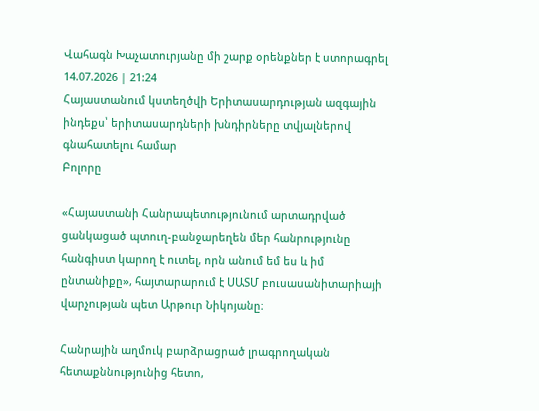Վահագն Խաչատուրյանը մի շարք օրենքներ է ստորագրել
14.07.2026 | 21:24
Հայաստանում կստեղծվի Երիտասարդության ազգային ինդեքս՝ երիտասարդների խնդիրները տվյալներով գնահատելու համար
Բոլորը

«Հայաստանի Հանրապետությունում արտադրված ցանկացած պտուղ-բանջարեղեն մեր հանրությունը հանգիստ կարող է ուտել, որն անում եմ ես և իմ ընտանիքը», հայտարարում է ՍԱՏՄ բուսասանիտարիայի վարչության պետ Արթուր Նիկոյանը։

Հանրային աղմուկ բարձրացրած լրագրողական հետաքննությունից հետո,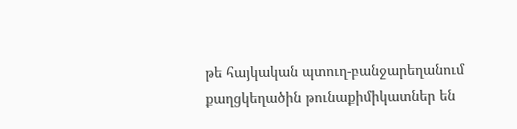թե հայկական պտուղ-բանջարեղանում քաղցկեղածին թունաքիմիկատներ են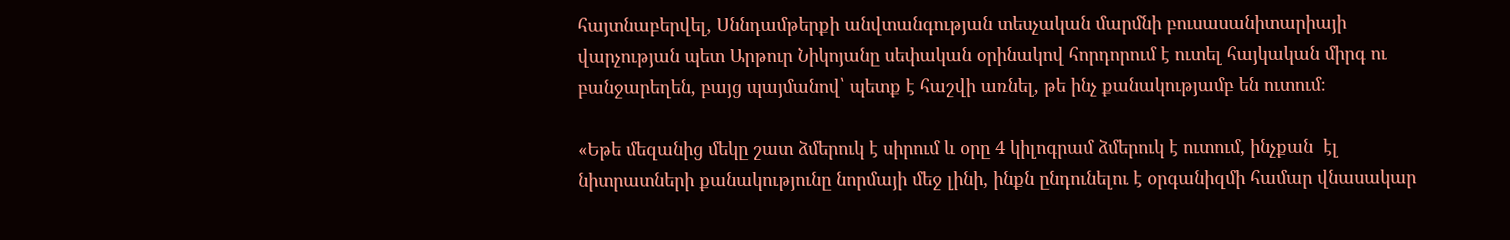հայտնաբերվել, Սննդամթերքի անվտանգության տեսչական մարմնի բուսասանիտարիայի վարչության պետ Արթուր Նիկոյանը սեփական օրինակով հորդորում է ուտել հայկական միրգ ու բանջարեղեն, բայց պայմանով՝ պետք է հաշվի առնել, թե ինչ քանակությամբ են ուտում։

«Եթե մեզանից մեկը շատ ձմերուկ է սիրում և օրը 4 կիլոգրամ ձմերուկ է ուտում, ինչքան  էլ նիտրատների քանակությունը նորմայի մեջ լինի, ինքն ընդունելու է օրգանիզմի համար վնասակար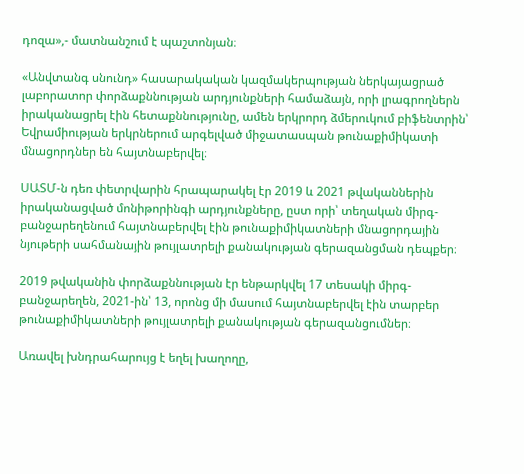դոզա»,- մատնանշում է պաշտոնյան։

«Անվտանգ սնունդ» հասարակական կազմակերպության ներկայացրած լաբորատոր փորձաքննության արդյունքների համաձայն, որի լրագրողներն իրականացրել էին հետաքննությունը, ամեն երկրորդ ձմերուկում բիֆենտրին՝ Եվրամիության երկրներում արգելված միջատասպան թունաքիմիկատի մնացորդներ են հայտնաբերվել։

ՍԱՏՄ-ն դեռ փետրվարին հրապարակել էր 2019 և 2021 թվականներին իրականացված մոնիթորինգի արդյունքները, ըստ որի՝ տեղական միրգ-բանջարեղենում հայտնաբերվել էին թունաքիմիկատների մնացորդային նյութերի սահմանային թույլատրելի քանակության գերազանցման դեպքեր։

2019 թվականին փորձաքննության էր ենթարկվել 17 տեսակի միրգ-բանջարեղեն, 2021-ին՝ 13, որոնց մի մասում հայտնաբերվել էին տարբեր թունաքիմիկատների թույլատրելի քանակության գերազանցումներ։

Առավել խնդրահարույց է եղել խաղողը,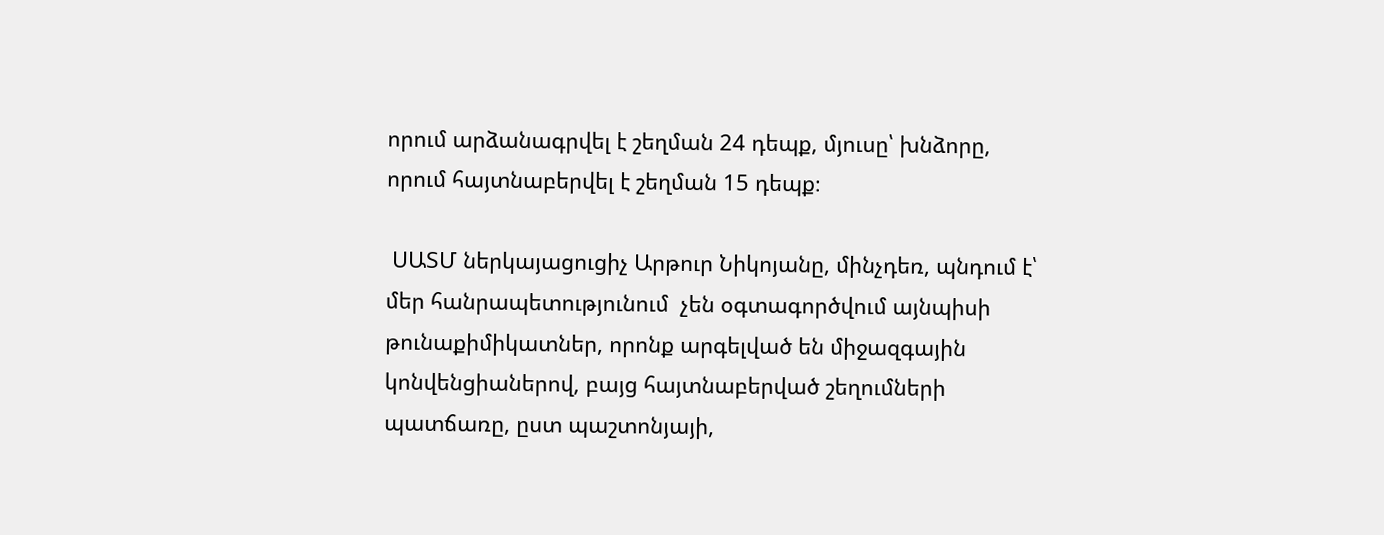որում արձանագրվել է շեղման 24 դեպք, մյուսը՝ խնձորը, որում հայտնաբերվել է շեղման 15 դեպք։

 ՍԱՏՄ ներկայացուցիչ Արթուր Նիկոյանը, մինչդեռ, պնդում է՝ մեր հանրապետությունում  չեն օգտագործվում այնպիսի թունաքիմիկատներ, որոնք արգելված են միջազգային կոնվենցիաներով, բայց հայտնաբերված շեղումների պատճառը, ըստ պաշտոնյայի,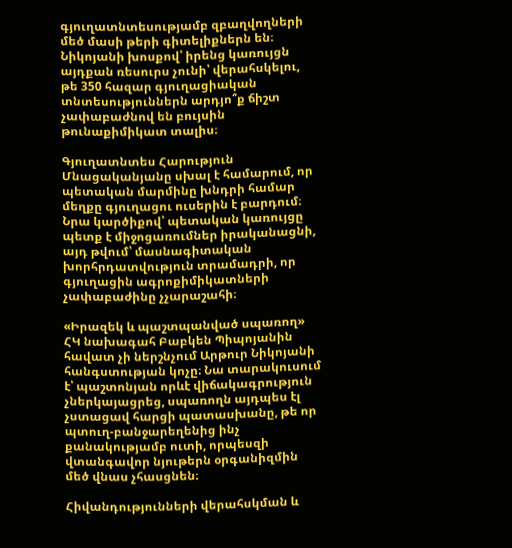գյուղատնտեսությամբ զբաղվողների մեծ մասի թերի գիտելիքներն են։ Նիկոյանի խոսքով՝ իրենց կառույցն այդքան ռեսուրս չունի՝ վերահսկելու, թե 350 հազար գյուղացիական տնտեսություններն արդյո՞ք ճիշտ չափաբաժնով են բույսին թունաքիմիկատ տալիս։

Գյուղատնտես Հարություն Մնացականյանը սխալ է համարում, որ պետական մարմինը խնդրի համար մեղքը գյուղացու ուսերին է բարդում։ Նրա կարծիքով՝ պետական կառույցը պետք է միջոցառումներ իրականացնի, այդ թվում՝ մասնագիտական խորհրդատվություն տրամադրի, որ գյուղացին ագրոքիմիկատների չափաբաժինը չչարաշահի։

«Իրազեկ և պաշտպանված սպառող» ՀԿ նախագահ Բաբկեն Պիպոյանին հավատ չի ներշնչում Արթուր Նիկոյանի հանգստության կոչը։ Նա տարակուսում է՝ պաշտոնյան որևէ վիճակագրություն չներկայացրեց, սպառողն այդպես էլ չստացավ հարցի պատասխանը, թե որ պտուղ-բանջարեղենից ինչ քանակությամբ ուտի, որպեսզի վտանգավոր նյութերն օրգանիզմին մեծ վնաս չհասցնեն։

Հիվանդությունների վերահսկման և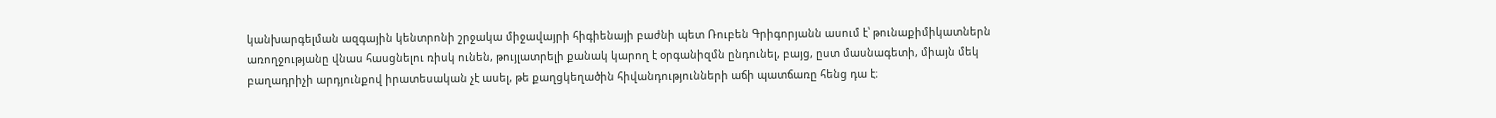կանխարգելման ազգային կենտրոնի շրջակա միջավայրի հիգիենայի բաժնի պետ Ռուբեն Գրիգորյանն ասում է՝ թունաքիմիկատներն առողջությանը վնաս հասցնելու ռիսկ ունեն, թույլատրելի քանակ կարող է օրգանիզմն ընդունել, բայց, ըստ մասնագետի, միայն մեկ բաղադրիչի արդյունքով իրատեսական չէ ասել, թե քաղցկեղածին հիվանդությունների աճի պատճառը հենց դա է։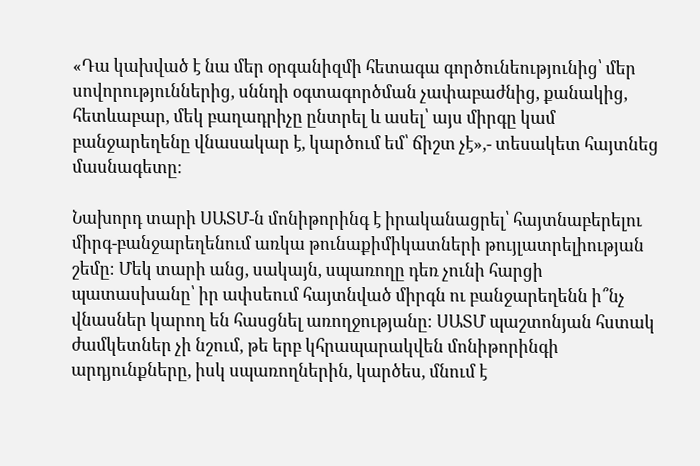«Դա կախված է նա մեր օրգանիզմի հետագա գործունեությունից՝ մեր սովորություններից, սննդի օգտագործման չափաբաժնից, քանակից, հետևաբար, մեկ բաղադրիչը ընտրել և ասել՝ այս միրգը կամ բանջարեղենը վնասակար է, կարծում եմ՝ ճիշտ չէ»,- տեսակետ հայտնեց մասնագետը։

Նախորդ տարի ՍԱՏՄ-ն մոնիթորինգ է իրականացրել՝ հայտնաբերելու միրգ-բանջարեղենում առկա թունաքիմիկատների թույլատրելիության շեմը։ Մեկ տարի անց, սակայն, սպառողը դեռ չունի հարցի պատասխանը՝ իր ափսեում հայտնված միրգն ու բանջարեղենն ի՞նչ վնասներ կարող են հասցնել առողջությանը։ ՍԱՏՄ պաշտոնյան հստակ ժամկետներ չի նշում, թե երբ կհրապարակվեն մոնիթորինգի արդյունքները, իսկ սպառողներին, կարծես, մնում է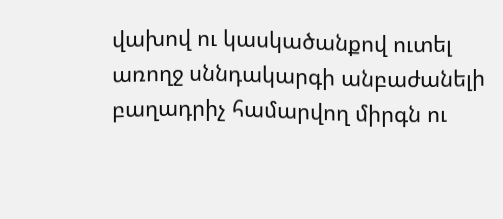վախով ու կասկածանքով ուտել առողջ սննդակարգի անբաժանելի բաղադրիչ համարվող միրգն ու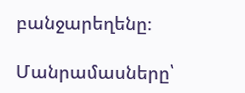բանջարեղենը։

Մանրամասները՝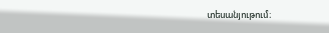տեսանյութում։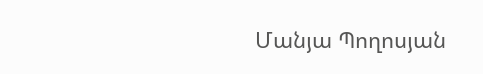Մանյա Պողոսյան